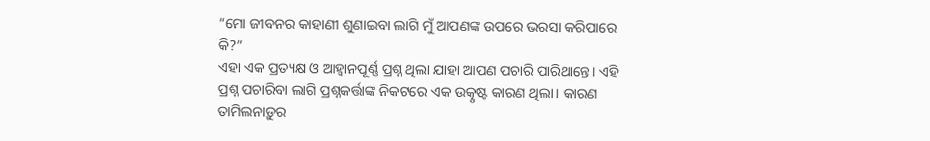“ମୋ ଜୀବନର କାହାଣୀ ଶୁଣାଇବା ଲାଗି ମୁଁ ଆପଣଙ୍କ ଉପରେ ଭରସା କରିପାରେ କି?”
ଏହା ଏକ ପ୍ରତ୍ୟକ୍ଷ ଓ ଆହ୍ୱାନପୂର୍ଣ୍ଣ ପ୍ରଶ୍ନ ଥିଲା ଯାହା ଆପଣ ପଚାରି ପାରିଥାନ୍ତେ। ଏହି ପ୍ରଶ୍ନ ପଚାରିବା ଲାଗି ପ୍ରଶ୍ନକର୍ତ୍ତାଙ୍କ ନିକଟରେ ଏକ ଉତ୍କୃଷ୍ଟ କାରଣ ଥିଲା। କାରଣ ତାମିଲନାଡ଼ୁର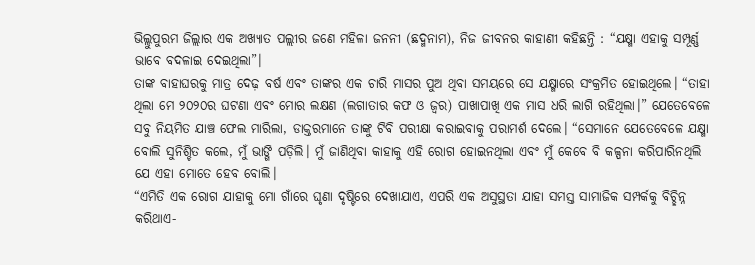ଭିଲ୍ଲୁପୁରମ ଜିଲ୍ଲାର ଏକ ଅଖ୍ୟାତ ପଲ୍ଲୀର ଜଣେ ମହିଳା ଜନନୀ (ଛଦ୍ମନାମ), ନିଜ ଜୀବନର କାହାଣୀ କହିଛନ୍ତି : “ଯକ୍ଷ୍ମା ଏହାକୁ ସମ୍ପୂର୍ଣ୍ଣ ଭାବେ ବଦଳାଇ ଦେଇଥିଲା”।
ତାଙ୍କ ବାହାଘରକୁ ମାତ୍ର ଦେଢ଼ ବର୍ଷ ଏବଂ ତାଙ୍କର ଏକ ଚାରି ମାସର ପୁଅ ଥିବା ସମୟରେ ସେ ଯକ୍ଷ୍ମାରେ ସଂକ୍ରମିତ ହୋଇଥିଲେ। “ତାହା ଥିଲା ମେ ୨୦୨୦ର ଘଟଣା ଏବଂ ମୋର ଲକ୍ଷଣ (ଲଗାତାର କଫ ଓ ଜ୍ୱର) ପାଖାପାଖି ଏକ ମାସ ଧରି ଲାଗି ରହିଥିଲା।” ଯେତେବେଳେ ସବୁ ନିୟମିତ ଯାଞ୍ଚ ଫେଲ ମାରିଲା, ଡାକ୍ତରମାନେ ତାଙ୍କୁ ଟିବି ପରୀକ୍ଷା କରାଇବାକୁ ପରାମର୍ଶ ଦେଲେ। “ସେମାନେ ଯେତେବେଳେ ଯକ୍ଷ୍ମା ବୋଲି ସୁନିଶ୍ଚିତ କଲେ, ମୁଁ ଭାଙ୍ଗି ପଡ଼ିଲି। ମୁଁ ଜାଣିଥିବା କାହାକୁ ଏହି ରୋଗ ହୋଇନଥିଲା ଏବଂ ମୁଁ କେବେ ବି କଳ୍ପନା କରିପାରିନଥିଲି ଯେ ଏହା ମୋତେ ହେବ ବୋଲି।
“ଏମିତି ଏକ ରୋଗ ଯାହାକୁ ମୋ ଗାଁରେ ଘୃଣା ଦୃଷ୍ଟିରେ ଦେଖାଯାଏ, ଏପରି ଏକ ଅସୁସ୍ଥତା ଯାହା ସମସ୍ତ ସାମାଜିକ ସମ୍ପର୍କକୁ ବିଚ୍ଛିନ୍ନ କରିଥାଏ-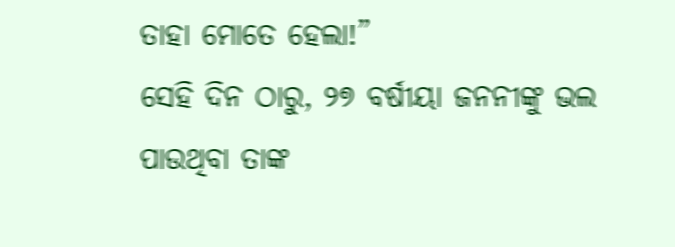ତାହା ମୋତେ ହେଲା!”
ସେହି ଦିନ ଠାରୁ, ୨୭ ବର୍ଷୀୟା ଜନନୀଙ୍କୁ ଭଲ ପାଉଥିବା ତାଙ୍କ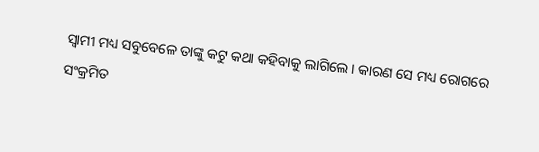ସ୍ୱାମୀ ମଧ୍ୟ ସବୁବେଳେ ତାଙ୍କୁ କଟୁ କଥା କହିବାକୁ ଲାଗିଲେ। କାରଣ ସେ ମଧ୍ୟ ରୋଗରେ ସଂକ୍ରମିତ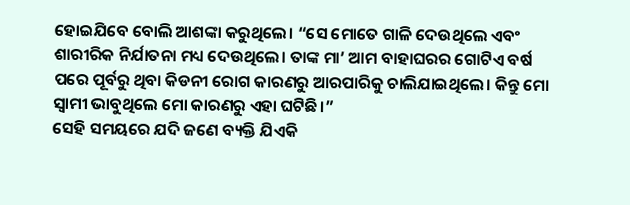ହୋଇଯିବେ ବୋଲି ଆଶଙ୍କା କରୁଥିଲେ। “ସେ ମୋତେ ଗାଳି ଦେଉଥିଲେ ଏବଂ ଶାରୀରିକ ନିର୍ଯାତନା ମଧ୍ୟ ଦେଉଥିଲେ। ତାଙ୍କ ମା’ ଆମ ବାହାଘରର ଗୋଟିଏ ବର୍ଷ ପରେ ପୂର୍ବରୁ ଥିବା କିଡନୀ ରୋଗ କାରଣରୁ ଆରପାରିକୁ ଚାଲିଯାଇଥିଲେ। କିନ୍ତୁ ମୋ ସ୍ୱାମୀ ଭାବୁଥିଲେ ମୋ କାରଣରୁ ଏହା ଘଟିଛି।”
ସେହି ସମୟରେ ଯଦି ଜଣେ ବ୍ୟକ୍ତି ଯିଏକି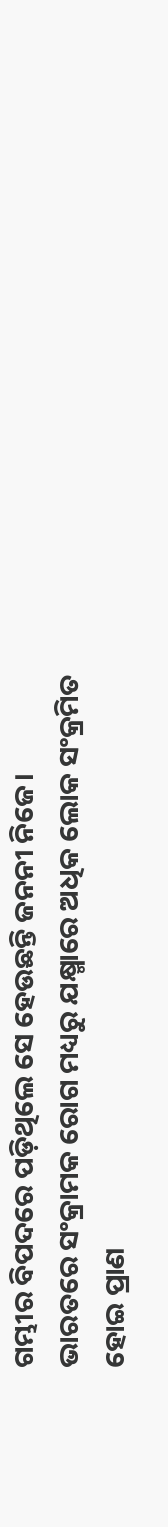ଗମ୍ଭୀର ବିପଦରେ ପଡ଼ିଥିଲେ ସେ ହେଉଛନ୍ତି ଜନନୀ ନିଜେ।
ଭାରତରେ ସଂକ୍ରାମକ ରୋଗ ମଧ୍ୟରୁ ଯକ୍ଷ୍ମାରେ ଅଧିକ ଲୋକ ସଂକ୍ରମିତ ହୋଇ ପ୍ରାଣ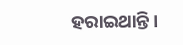ହରାଇଥାନ୍ତି।